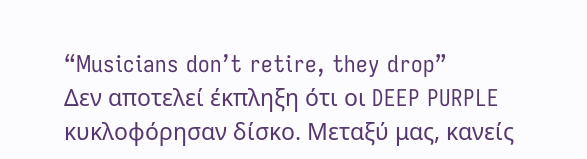“Musicians don’t retire, they drop”
Δεν αποτελεί έκπληξη ότι οι DEEP PURPLE κυκλοφόρησαν δίσκο. Μεταξύ μας, κανείς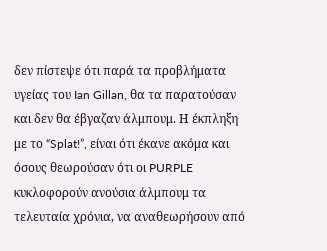δεν πίστεψε ότι παρά τα προβλήματα υγείας του Ian Gillan, θα τα παρατούσαν και δεν θα έβγαζαν άλμπουμ. Η έκπληξη με το “Splat!”, είναι ότι έκανε ακόμα και όσους θεωρούσαν ότι οι PURPLE κυκλοφορούν ανούσια άλμπουμ τα τελευταία χρόνια, να αναθεωρήσουν από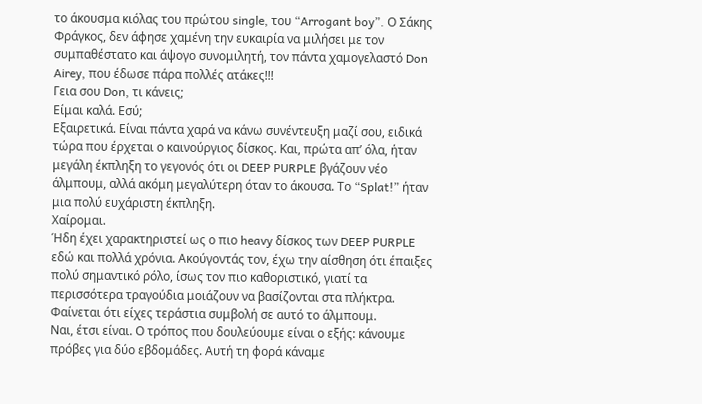το άκουσμα κιόλας του πρώτου single, του “Arrogant boy”. Ο Σάκης Φράγκος, δεν άφησε χαμένη την ευκαιρία να μιλήσει με τον συμπαθέστατο και άψογο συνομιλητή, τον πάντα χαμογελαστό Don Airey, που έδωσε πάρα πολλές ατάκες!!!
Γεια σου Don, τι κάνεις;
Είμαι καλά. Εσύ;
Εξαιρετικά. Είναι πάντα χαρά να κάνω συνέντευξη μαζί σου, ειδικά τώρα που έρχεται ο καινούργιος δίσκος. Και, πρώτα απ’ όλα, ήταν μεγάλη έκπληξη το γεγονός ότι οι DEEP PURPLE βγάζουν νέο άλμπουμ, αλλά ακόμη μεγαλύτερη όταν το άκουσα. Το “Splat!” ήταν μια πολύ ευχάριστη έκπληξη.
Χαίρομαι.
Ήδη έχει χαρακτηριστεί ως ο πιο heavy δίσκος των DEEP PURPLE εδώ και πολλά χρόνια. Ακούγοντάς τον, έχω την αίσθηση ότι έπαιξες πολύ σημαντικό ρόλο, ίσως τον πιο καθοριστικό, γιατί τα περισσότερα τραγούδια μοιάζουν να βασίζονται στα πλήκτρα. Φαίνεται ότι είχες τεράστια συμβολή σε αυτό το άλμπουμ.
Ναι, έτσι είναι. Ο τρόπος που δουλεύουμε είναι ο εξής: κάνουμε πρόβες για δύο εβδομάδες. Αυτή τη φορά κάναμε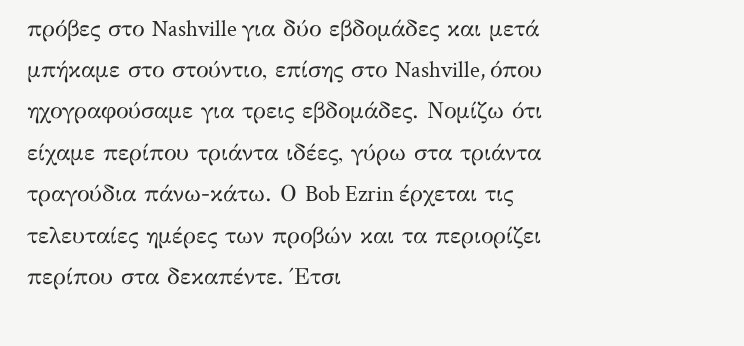πρόβες στο Nashville για δύο εβδομάδες και μετά μπήκαμε στο στούντιο, επίσης στο Nashville, όπου ηχογραφούσαμε για τρεις εβδομάδες. Νομίζω ότι είχαμε περίπου τριάντα ιδέες, γύρω στα τριάντα τραγούδια πάνω-κάτω. Ο Bob Ezrin έρχεται τις τελευταίες ημέρες των προβών και τα περιορίζει περίπου στα δεκαπέντε. Έτσι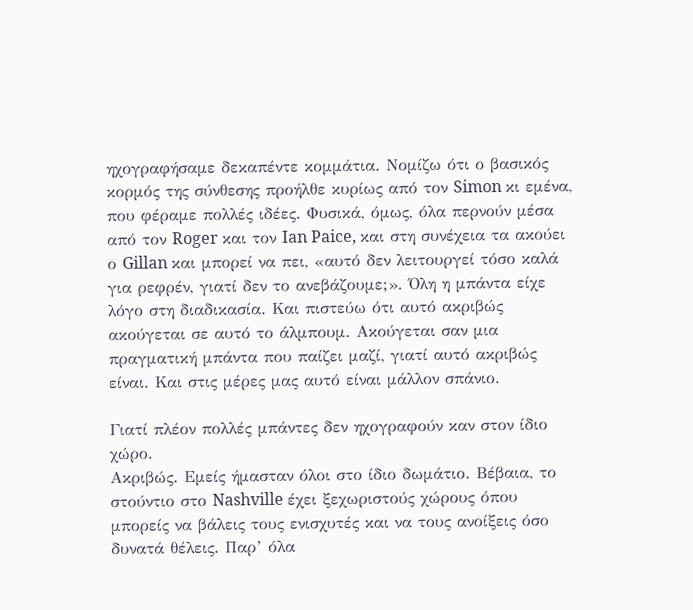ηχογραφήσαμε δεκαπέντε κομμάτια. Νομίζω ότι ο βασικός κορμός της σύνθεσης προήλθε κυρίως από τον Simon κι εμένα, που φέραμε πολλές ιδέες. Φυσικά, όμως, όλα περνούν μέσα από τον Roger και τον Ian Paice, και στη συνέχεια τα ακούει ο Gillan και μπορεί να πει, «αυτό δεν λειτουργεί τόσο καλά για ρεφρέν, γιατί δεν το ανεβάζουμε;». Όλη η μπάντα είχε λόγο στη διαδικασία. Και πιστεύω ότι αυτό ακριβώς ακούγεται σε αυτό το άλμπουμ. Ακούγεται σαν μια πραγματική μπάντα που παίζει μαζί, γιατί αυτό ακριβώς είναι. Και στις μέρες μας αυτό είναι μάλλον σπάνιο.

Γιατί πλέον πολλές μπάντες δεν ηχογραφούν καν στον ίδιο χώρο.
Ακριβώς. Εμείς ήμασταν όλοι στο ίδιο δωμάτιο. Βέβαια, το στούντιο στο Nashville έχει ξεχωριστούς χώρους όπου μπορείς να βάλεις τους ενισχυτές και να τους ανοίξεις όσο δυνατά θέλεις. Παρ’ όλα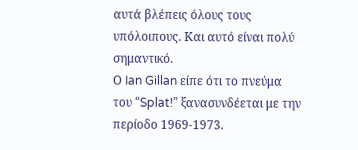αυτά βλέπεις όλους τους υπόλοιπους. Και αυτό είναι πολύ σημαντικό.
Ο Ian Gillan είπε ότι το πνεύμα του “Splat!” ξανασυνδέεται με την περίοδο 1969-1973.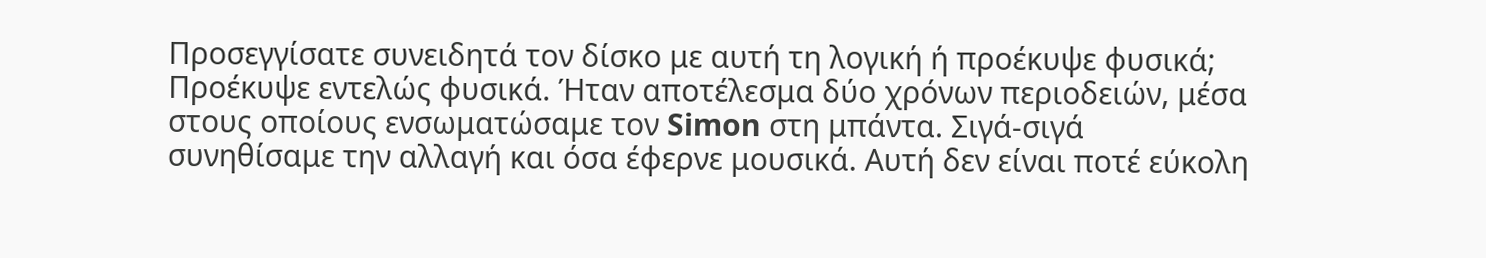Προσεγγίσατε συνειδητά τον δίσκο με αυτή τη λογική ή προέκυψε φυσικά;
Προέκυψε εντελώς φυσικά. Ήταν αποτέλεσμα δύο χρόνων περιοδειών, μέσα στους οποίους ενσωματώσαμε τον Simon στη μπάντα. Σιγά-σιγά συνηθίσαμε την αλλαγή και όσα έφερνε μουσικά. Αυτή δεν είναι ποτέ εύκολη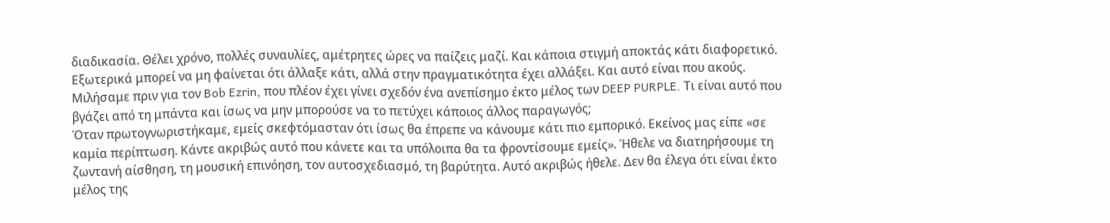διαδικασία. Θέλει χρόνο, πολλές συναυλίες, αμέτρητες ώρες να παίζεις μαζί. Και κάποια στιγμή αποκτάς κάτι διαφορετικό. Εξωτερικά μπορεί να μη φαίνεται ότι άλλαξε κάτι, αλλά στην πραγματικότητα έχει αλλάξει. Και αυτό είναι που ακούς.
Μιλήσαμε πριν για τον Bob Ezrin, που πλέον έχει γίνει σχεδόν ένα ανεπίσημο έκτο μέλος των DEEP PURPLE. Τι είναι αυτό που βγάζει από τη μπάντα και ίσως να μην μπορούσε να το πετύχει κάποιος άλλος παραγωγός;
Όταν πρωτογνωριστήκαμε, εμείς σκεφτόμασταν ότι ίσως θα έπρεπε να κάνουμε κάτι πιο εμπορικό. Εκείνος μας είπε «σε καμία περίπτωση. Κάντε ακριβώς αυτό που κάνετε και τα υπόλοιπα θα τα φροντίσουμε εμείς». Ήθελε να διατηρήσουμε τη ζωντανή αίσθηση, τη μουσική επινόηση, τον αυτοσχεδιασμό, τη βαρύτητα. Αυτό ακριβώς ήθελε. Δεν θα έλεγα ότι είναι έκτο μέλος της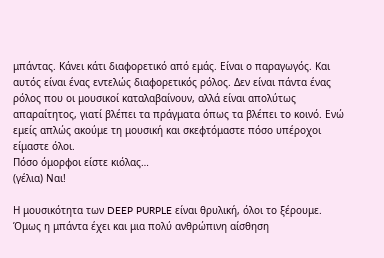μπάντας. Κάνει κάτι διαφορετικό από εμάς. Είναι ο παραγωγός. Και αυτός είναι ένας εντελώς διαφορετικός ρόλος. Δεν είναι πάντα ένας ρόλος που οι μουσικοί καταλαβαίνουν, αλλά είναι απολύτως απαραίτητος, γιατί βλέπει τα πράγματα όπως τα βλέπει το κοινό. Ενώ εμείς απλώς ακούμε τη μουσική και σκεφτόμαστε πόσο υπέροχοι είμαστε όλοι.
Πόσο όμορφοι είστε κιόλας…
(γέλια) Ναι!

Η μουσικότητα των DEEP PURPLE είναι θρυλική, όλοι το ξέρουμε. Όμως η μπάντα έχει και μια πολύ ανθρώπινη αίσθηση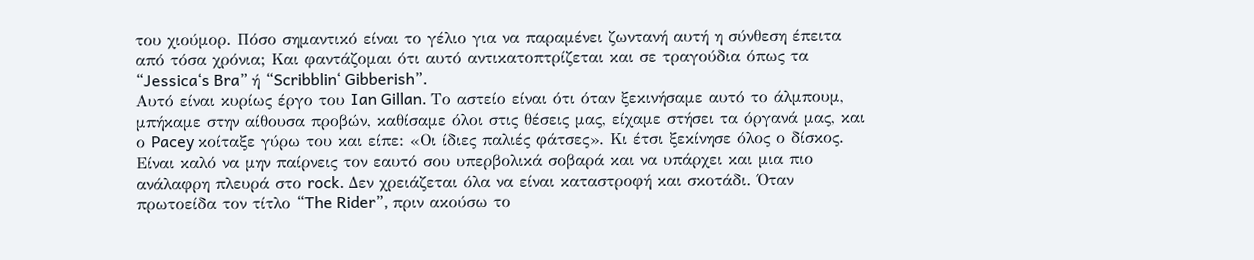του χιούμορ. Πόσο σημαντικό είναι το γέλιο για να παραμένει ζωντανή αυτή η σύνθεση έπειτα από τόσα χρόνια; Και φαντάζομαι ότι αυτό αντικατοπτρίζεται και σε τραγούδια όπως τα “Jessica‘s Bra” ή “Scribblin‘ Gibberish”.
Αυτό είναι κυρίως έργο του Ian Gillan. Το αστείο είναι ότι όταν ξεκινήσαμε αυτό το άλμπουμ, μπήκαμε στην αίθουσα προβών, καθίσαμε όλοι στις θέσεις μας, είχαμε στήσει τα όργανά μας, και ο Pacey κοίταξε γύρω του και είπε: «Οι ίδιες παλιές φάτσες». Κι έτσι ξεκίνησε όλος ο δίσκος. Είναι καλό να μην παίρνεις τον εαυτό σου υπερβολικά σοβαρά και να υπάρχει και μια πιο ανάλαφρη πλευρά στο rock. Δεν χρειάζεται όλα να είναι καταστροφή και σκοτάδι. Όταν πρωτοείδα τον τίτλο “The Rider”, πριν ακούσω το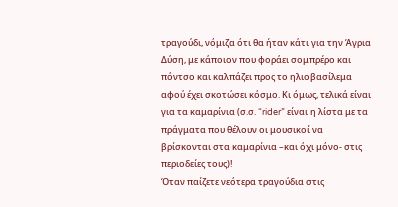τραγούδι, νόμιζα ότι θα ήταν κάτι για την Άγρια Δύση, με κάποιον που φοράει σομπρέρο και πόντσο και καλπάζει προς το ηλιοβασίλεμα αφού έχει σκοτώσει κόσμο. Κι όμως, τελικά είναι για τα καμαρίνια (σ.σ. “rider” είναι η λίστα με τα πράγματα που θέλουν οι μουσικοί να βρίσκονται στα καμαρίνια –και όχι μόνο- στις περιοδείες τους)!
Όταν παίζετε νεότερα τραγούδια στις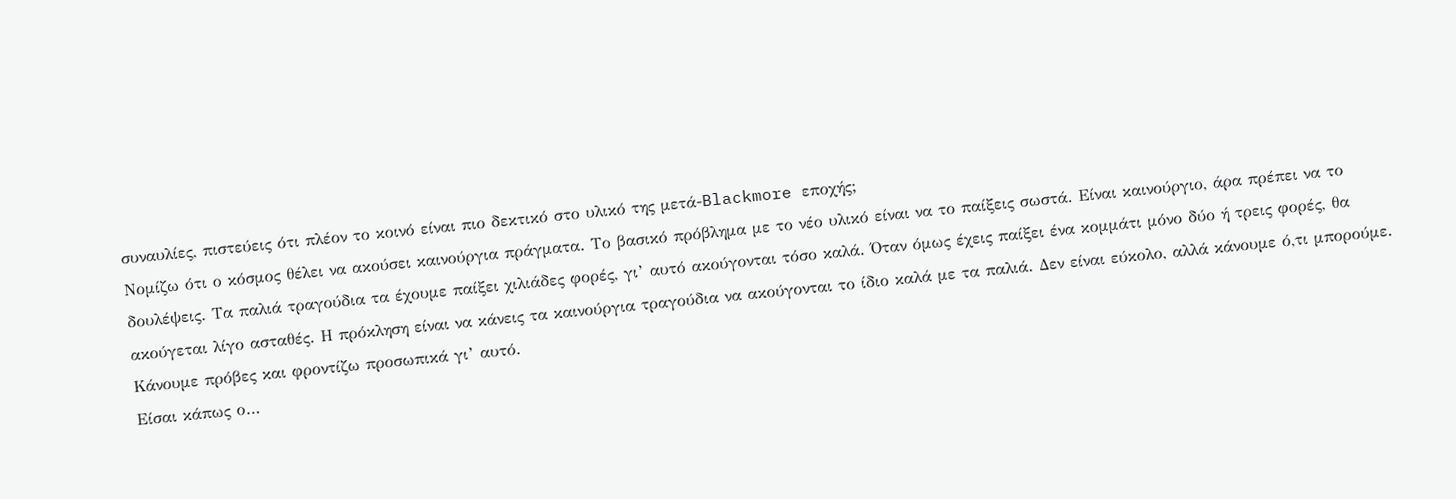συναυλίες, πιστεύεις ότι πλέον το κοινό είναι πιο δεκτικό στο υλικό της μετά-Blackmore εποχής;
Νομίζω ότι ο κόσμος θέλει να ακούσει καινούργια πράγματα. Το βασικό πρόβλημα με το νέο υλικό είναι να το παίξεις σωστά. Είναι καινούργιο, άρα πρέπει να το δουλέψεις. Τα παλιά τραγούδια τα έχουμε παίξει χιλιάδες φορές, γι’ αυτό ακούγονται τόσο καλά. Όταν όμως έχεις παίξει ένα κομμάτι μόνο δύο ή τρεις φορές, θα ακούγεται λίγο ασταθές. Η πρόκληση είναι να κάνεις τα καινούργια τραγούδια να ακούγονται το ίδιο καλά με τα παλιά. Δεν είναι εύκολο, αλλά κάνουμε ό,τι μπορούμε. Κάνουμε πρόβες και φροντίζω προσωπικά γι’ αυτό.
Είσαι κάπως ο…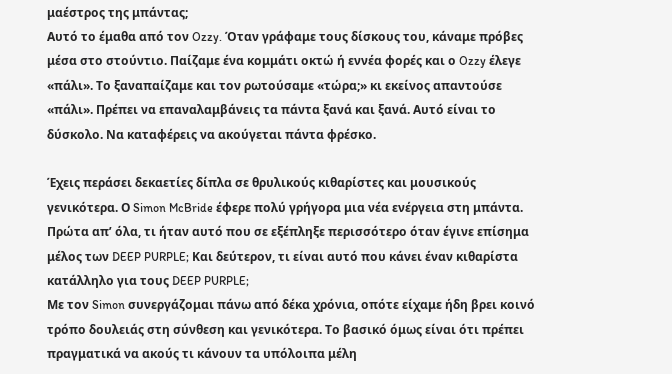μαέστρος της μπάντας;
Αυτό το έμαθα από τον Ozzy. Όταν γράφαμε τους δίσκους του, κάναμε πρόβες μέσα στο στούντιο. Παίζαμε ένα κομμάτι οκτώ ή εννέα φορές και ο Ozzy έλεγε «πάλι». Το ξαναπαίζαμε και τον ρωτούσαμε «τώρα;» κι εκείνος απαντούσε «πάλι». Πρέπει να επαναλαμβάνεις τα πάντα ξανά και ξανά. Αυτό είναι το δύσκολο. Να καταφέρεις να ακούγεται πάντα φρέσκο.

Έχεις περάσει δεκαετίες δίπλα σε θρυλικούς κιθαρίστες και μουσικούς γενικότερα. Ο Simon McBride έφερε πολύ γρήγορα μια νέα ενέργεια στη μπάντα. Πρώτα απ’ όλα, τι ήταν αυτό που σε εξέπληξε περισσότερο όταν έγινε επίσημα μέλος των DEEP PURPLE; Και δεύτερον, τι είναι αυτό που κάνει έναν κιθαρίστα κατάλληλο για τους DEEP PURPLE;
Με τον Simon συνεργάζομαι πάνω από δέκα χρόνια, οπότε είχαμε ήδη βρει κοινό τρόπο δουλειάς στη σύνθεση και γενικότερα. Το βασικό όμως είναι ότι πρέπει πραγματικά να ακούς τι κάνουν τα υπόλοιπα μέλη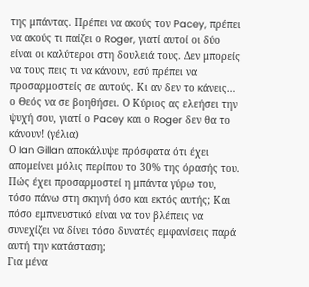της μπάντας. Πρέπει να ακούς τον Pacey, πρέπει να ακούς τι παίζει ο Roger, γιατί αυτοί οι δύο είναι οι καλύτεροι στη δουλειά τους. Δεν μπορείς να τους πεις τι να κάνουν, εσύ πρέπει να προσαρμοστείς σε αυτούς. Κι αν δεν το κάνεις… ο Θεός να σε βοηθήσει. Ο Κύριος ας ελεήσει την ψυχή σου, γιατί ο Pacey και ο Roger δεν θα το κάνουν! (γέλια)
Ο Ian Gillan αποκάλυψε πρόσφατα ότι έχει απομείνει μόλις περίπου το 30% της όρασής του. Πώς έχει προσαρμοστεί η μπάντα γύρω του, τόσο πάνω στη σκηνή όσο και εκτός αυτής; Και πόσο εμπνευστικό είναι να τον βλέπεις να συνεχίζει να δίνει τόσο δυνατές εμφανίσεις παρά αυτή την κατάσταση;
Για μένα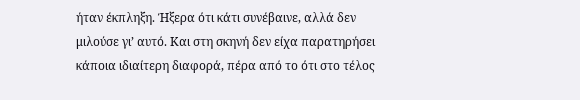ήταν έκπληξη. Ήξερα ότι κάτι συνέβαινε, αλλά δεν μιλούσε γι’ αυτό. Και στη σκηνή δεν είχα παρατηρήσει κάποια ιδιαίτερη διαφορά, πέρα από το ότι στο τέλος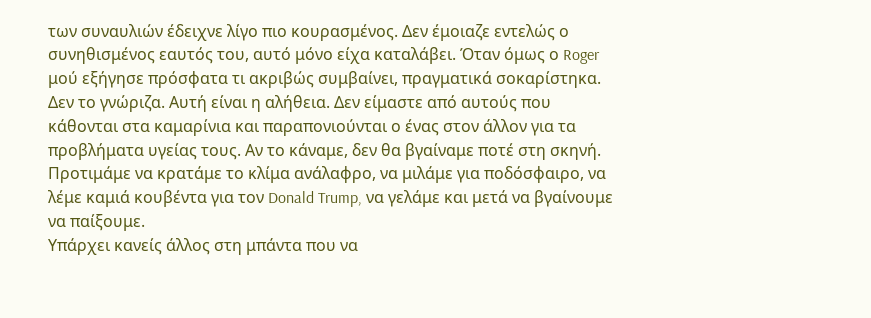των συναυλιών έδειχνε λίγο πιο κουρασμένος. Δεν έμοιαζε εντελώς ο συνηθισμένος εαυτός του, αυτό μόνο είχα καταλάβει. Όταν όμως ο Roger μού εξήγησε πρόσφατα τι ακριβώς συμβαίνει, πραγματικά σοκαρίστηκα. Δεν το γνώριζα. Αυτή είναι η αλήθεια. Δεν είμαστε από αυτούς που κάθονται στα καμαρίνια και παραπονιούνται ο ένας στον άλλον για τα προβλήματα υγείας τους. Αν το κάναμε, δεν θα βγαίναμε ποτέ στη σκηνή. Προτιμάμε να κρατάμε το κλίμα ανάλαφρο, να μιλάμε για ποδόσφαιρο, να λέμε καμιά κουβέντα για τον Donald Trump, να γελάμε και μετά να βγαίνουμε να παίξουμε.
Υπάρχει κανείς άλλος στη μπάντα που να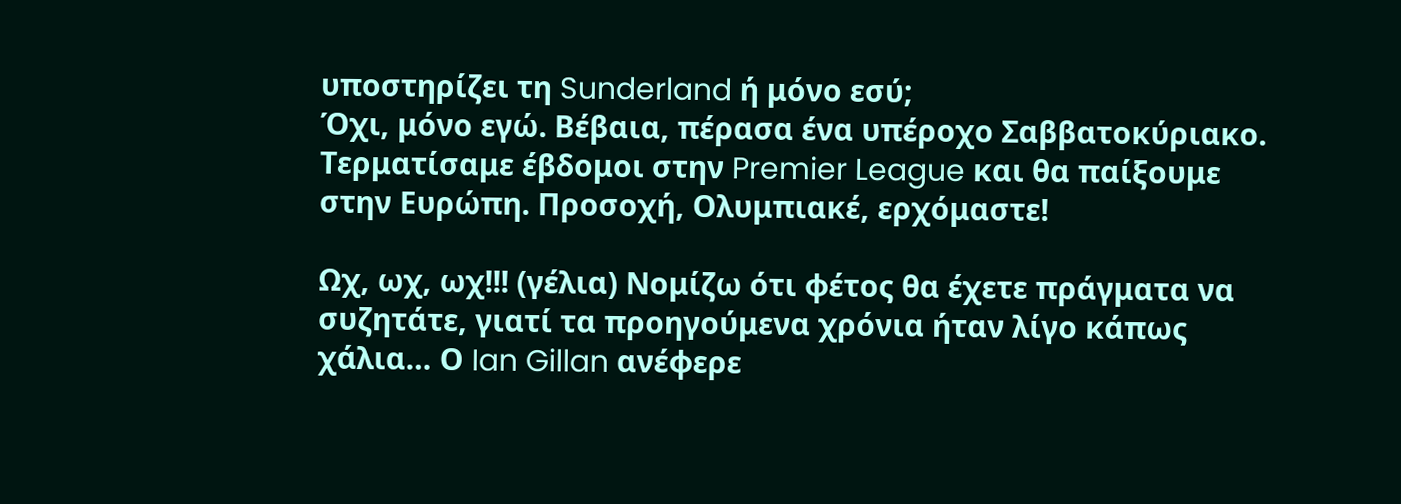υποστηρίζει τη Sunderland ή μόνο εσύ;
Όχι, μόνο εγώ. Βέβαια, πέρασα ένα υπέροχο Σαββατοκύριακο. Τερματίσαμε έβδομοι στην Premier League και θα παίξουμε στην Ευρώπη. Προσοχή, Ολυμπιακέ, ερχόμαστε!

Ωχ, ωχ, ωχ!!! (γέλια) Νομίζω ότι φέτος θα έχετε πράγματα να συζητάτε, γιατί τα προηγούμενα χρόνια ήταν λίγο κάπως χάλια… Ο Ian Gillan ανέφερε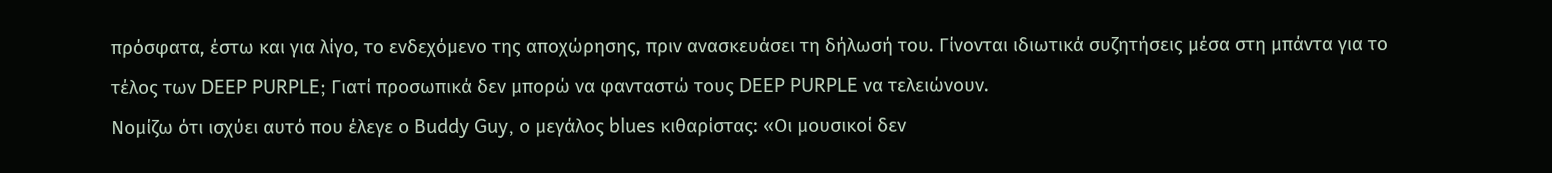πρόσφατα, έστω και για λίγο, το ενδεχόμενο της αποχώρησης, πριν ανασκευάσει τη δήλωσή του. Γίνονται ιδιωτικά συζητήσεις μέσα στη μπάντα για το τέλος των DEEP PURPLE; Γιατί προσωπικά δεν μπορώ να φανταστώ τους DEEP PURPLE να τελειώνουν.
Νομίζω ότι ισχύει αυτό που έλεγε ο Buddy Guy, ο μεγάλος blues κιθαρίστας: «Οι μουσικοί δεν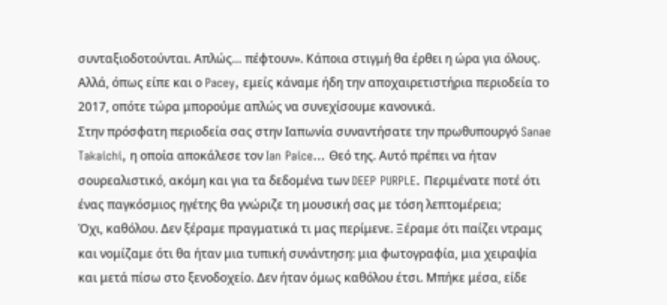συνταξιοδοτούνται. Απλώς… πέφτουν». Κάποια στιγμή θα έρθει η ώρα για όλους. Αλλά, όπως είπε και ο Pacey, εμείς κάναμε ήδη την αποχαιρετιστήρια περιοδεία το 2017, οπότε τώρα μπορούμε απλώς να συνεχίσουμε κανονικά.
Στην πρόσφατη περιοδεία σας στην Ιαπωνία συναντήσατε την πρωθυπουργό Sanae Takaichi, η οποία αποκάλεσε τον Ian Paice… Θεό της. Αυτό πρέπει να ήταν σουρεαλιστικό, ακόμη και για τα δεδομένα των DEEP PURPLE. Περιμένατε ποτέ ότι ένας παγκόσμιος ηγέτης θα γνώριζε τη μουσική σας με τόση λεπτομέρεια;
Όχι, καθόλου. Δεν ξέραμε πραγματικά τι μας περίμενε. Ξέραμε ότι παίζει ντραμς και νομίζαμε ότι θα ήταν μια τυπική συνάντηση: μια φωτογραφία, μια χειραψία και μετά πίσω στο ξενοδοχείο. Δεν ήταν όμως καθόλου έτσι. Μπήκε μέσα, είδε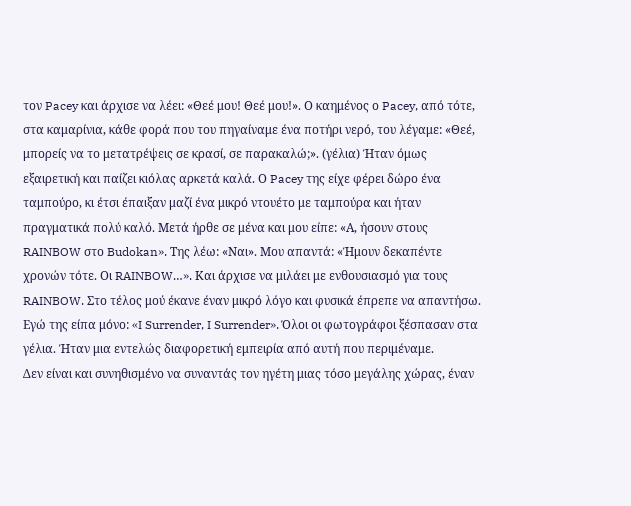τον Pacey και άρχισε να λέει: «Θεέ μου! Θεέ μου!». Ο καημένος ο Pacey, από τότε, στα καμαρίνια, κάθε φορά που του πηγαίναμε ένα ποτήρι νερό, του λέγαμε: «Θεέ, μπορείς να το μετατρέψεις σε κρασί, σε παρακαλώ;». (γέλια) Ήταν όμως εξαιρετική και παίζει κιόλας αρκετά καλά. Ο Pacey της είχε φέρει δώρο ένα ταμπούρο, κι έτσι έπαιξαν μαζί ένα μικρό ντουέτο με ταμπούρα και ήταν πραγματικά πολύ καλό. Μετά ήρθε σε μένα και μου είπε: «Α, ήσουν στους RAINBOW στο Budokan». Της λέω: «Ναι». Μου απαντά: «Ήμουν δεκαπέντε χρονών τότε. Οι RAINBOW…». Και άρχισε να μιλάει με ενθουσιασμό για τους RAINBOW. Στο τέλος μού έκανε έναν μικρό λόγο και φυσικά έπρεπε να απαντήσω. Εγώ της είπα μόνο: «I Surrender, I Surrender». Όλοι οι φωτογράφοι ξέσπασαν στα γέλια. Ήταν μια εντελώς διαφορετική εμπειρία από αυτή που περιμέναμε.
Δεν είναι και συνηθισμένο να συναντάς τον ηγέτη μιας τόσο μεγάλης χώρας, έναν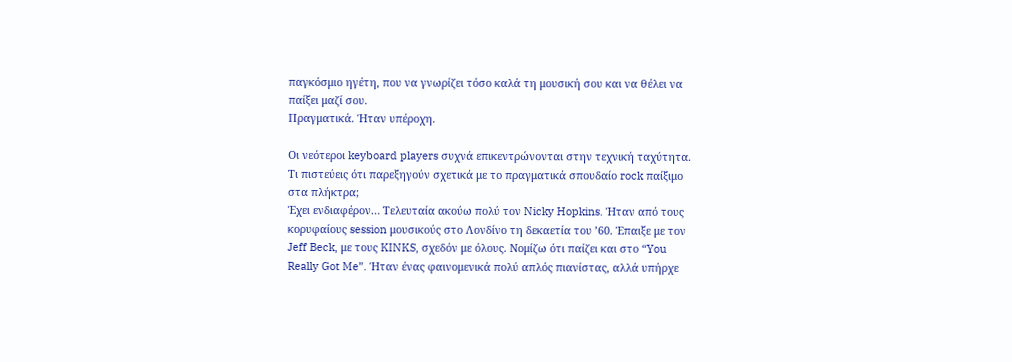παγκόσμιο ηγέτη, που να γνωρίζει τόσο καλά τη μουσική σου και να θέλει να παίξει μαζί σου.
Πραγματικά. Ήταν υπέροχη.

Οι νεότεροι keyboard players συχνά επικεντρώνονται στην τεχνική ταχύτητα. Τι πιστεύεις ότι παρεξηγούν σχετικά με το πραγματικά σπουδαίο rock παίξιμο στα πλήκτρα;
Έχει ενδιαφέρον… Τελευταία ακούω πολύ τον Nicky Hopkins. Ήταν από τους κορυφαίους session μουσικούς στο Λονδίνο τη δεκαετία του ’60. Έπαιξε με τον Jeff Beck, με τους KINKS, σχεδόν με όλους. Νομίζω ότι παίζει και στο “You Really Got Me”. Ήταν ένας φαινομενικά πολύ απλός πιανίστας, αλλά υπήρχε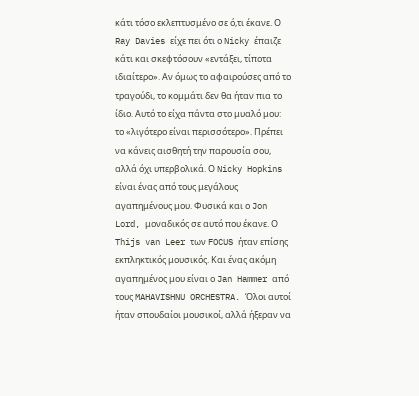κάτι τόσο εκλεπτυσμένο σε ό,τι έκανε. Ο Ray Davies είχε πει ότι ο Nicky έπαιζε κάτι και σκεφτόσουν «εντάξει, τίποτα ιδιαίτερο». Αν όμως το αφαιρούσες από το τραγούδι, το κομμάτι δεν θα ήταν πια το ίδιο. Αυτό το είχα πάντα στο μυαλό μου: το «λιγότερο είναι περισσότερο». Πρέπει να κάνεις αισθητή την παρουσία σου, αλλά όχι υπερβολικά. Ο Nicky Hopkins είναι ένας από τους μεγάλους αγαπημένους μου. Φυσικά και ο Jon Lord, μοναδικός σε αυτό που έκανε. Ο Thijs van Leer των FOCUS ήταν επίσης εκπληκτικός μουσικός. Και ένας ακόμη αγαπημένος μου είναι ο Jan Hammer από τους MAHAVISHNU ORCHESTRA. Όλοι αυτοί ήταν σπουδαίοι μουσικοί, αλλά ήξεραν να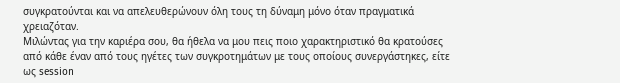συγκρατούνται και να απελευθερώνουν όλη τους τη δύναμη μόνο όταν πραγματικά χρειαζόταν.
Μιλώντας για την καριέρα σου, θα ήθελα να μου πεις ποιο χαρακτηριστικό θα κρατούσες από κάθε έναν από τους ηγέτες των συγκροτημάτων με τους οποίους συνεργάστηκες, είτε ως session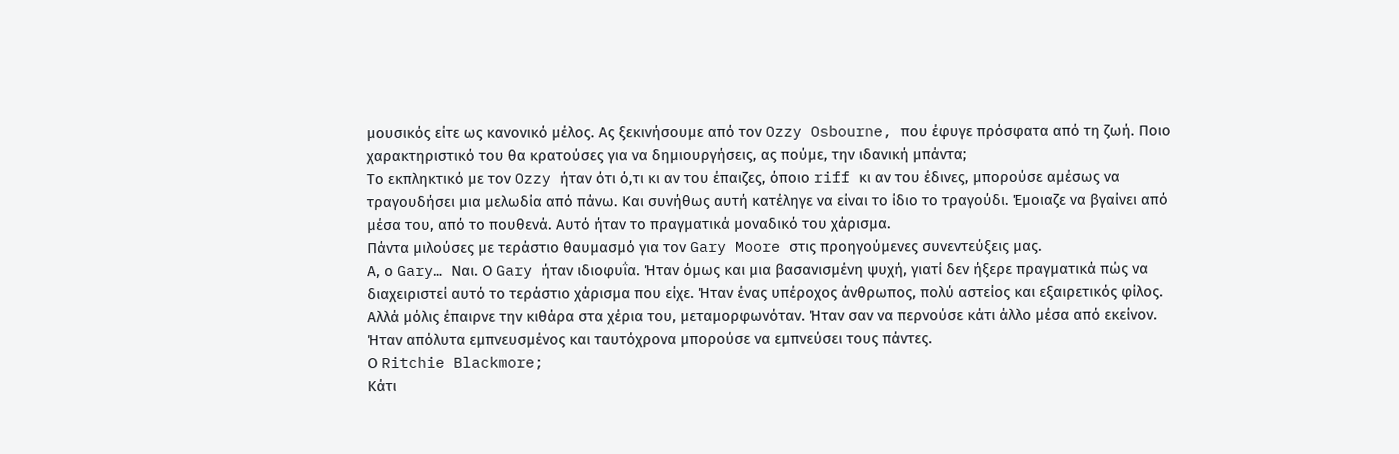μουσικός είτε ως κανονικό μέλος. Ας ξεκινήσουμε από τον Ozzy Osbourne, που έφυγε πρόσφατα από τη ζωή. Ποιο χαρακτηριστικό του θα κρατούσες για να δημιουργήσεις, ας πούμε, την ιδανική μπάντα;
Το εκπληκτικό με τον Ozzy ήταν ότι ό,τι κι αν του έπαιζες, όποιο riff κι αν του έδινες, μπορούσε αμέσως να τραγουδήσει μια μελωδία από πάνω. Και συνήθως αυτή κατέληγε να είναι το ίδιο το τραγούδι. Έμοιαζε να βγαίνει από μέσα του, από το πουθενά. Αυτό ήταν το πραγματικά μοναδικό του χάρισμα.
Πάντα μιλούσες με τεράστιο θαυμασμό για τον Gary Moore στις προηγούμενες συνεντεύξεις μας.
Α, ο Gary… Ναι. Ο Gary ήταν ιδιοφυΐα. Ήταν όμως και μια βασανισμένη ψυχή, γιατί δεν ήξερε πραγματικά πώς να διαχειριστεί αυτό το τεράστιο χάρισμα που είχε. Ήταν ένας υπέροχος άνθρωπος, πολύ αστείος και εξαιρετικός φίλος. Αλλά μόλις έπαιρνε την κιθάρα στα χέρια του, μεταμορφωνόταν. Ήταν σαν να περνούσε κάτι άλλο μέσα από εκείνον. Ήταν απόλυτα εμπνευσμένος και ταυτόχρονα μπορούσε να εμπνεύσει τους πάντες.
Ο Ritchie Blackmore;
Κάτι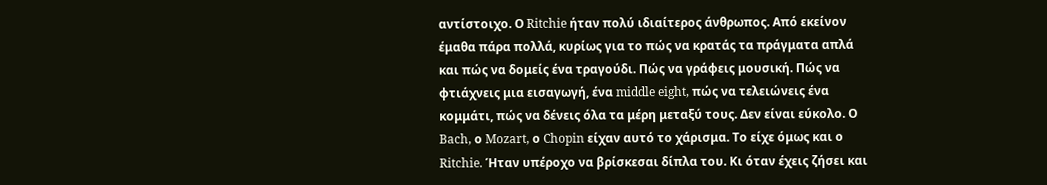αντίστοιχο. Ο Ritchie ήταν πολύ ιδιαίτερος άνθρωπος. Από εκείνον έμαθα πάρα πολλά, κυρίως για το πώς να κρατάς τα πράγματα απλά και πώς να δομείς ένα τραγούδι. Πώς να γράφεις μουσική. Πώς να φτιάχνεις μια εισαγωγή, ένα middle eight, πώς να τελειώνεις ένα κομμάτι, πώς να δένεις όλα τα μέρη μεταξύ τους. Δεν είναι εύκολο. Ο Bach, ο Mozart, ο Chopin είχαν αυτό το χάρισμα. Το είχε όμως και ο Ritchie. Ήταν υπέροχο να βρίσκεσαι δίπλα του. Κι όταν έχεις ζήσει και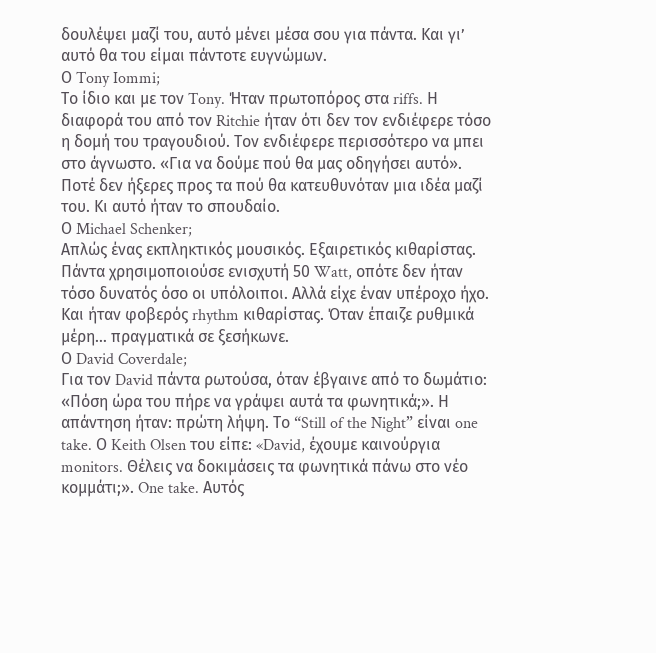δουλέψει μαζί του, αυτό μένει μέσα σου για πάντα. Και γι’ αυτό θα του είμαι πάντοτε ευγνώμων.
Ο Tony Iommi;
Το ίδιο και με τον Tony. Ήταν πρωτοπόρος στα riffs. Η διαφορά του από τον Ritchie ήταν ότι δεν τον ενδιέφερε τόσο η δομή του τραγουδιού. Τον ενδιέφερε περισσότερο να μπει στο άγνωστο. «Για να δούμε πού θα μας οδηγήσει αυτό». Ποτέ δεν ήξερες προς τα πού θα κατευθυνόταν μια ιδέα μαζί του. Κι αυτό ήταν το σπουδαίο.
Ο Michael Schenker;
Απλώς ένας εκπληκτικός μουσικός. Εξαιρετικός κιθαρίστας. Πάντα χρησιμοποιούσε ενισχυτή 50 Watt, οπότε δεν ήταν τόσο δυνατός όσο οι υπόλοιποι. Αλλά είχε έναν υπέροχο ήχο. Και ήταν φοβερός rhythm κιθαρίστας. Όταν έπαιζε ρυθμικά μέρη… πραγματικά σε ξεσήκωνε.
Ο David Coverdale;
Για τον David πάντα ρωτούσα, όταν έβγαινε από το δωμάτιο: «Πόση ώρα του πήρε να γράψει αυτά τα φωνητικά;». Η απάντηση ήταν: πρώτη λήψη. Το “Still of the Night” είναι one take. Ο Keith Olsen του είπε: «David, έχουμε καινούργια monitors. Θέλεις να δοκιμάσεις τα φωνητικά πάνω στο νέο κομμάτι;». One take. Αυτός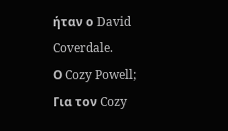ήταν ο David Coverdale.
Ο Cozy Powell;
Για τον Cozy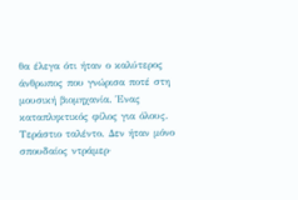θα έλεγα ότι ήταν ο καλύτερος άνθρωπος που γνώρισα ποτέ στη μουσική βιομηχανία. Ένας καταπληκτικός φίλος για όλους. Τεράστιο ταλέντο. Δεν ήταν μόνο σπουδαίος ντράμερ·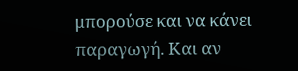μπορούσε και να κάνει παραγωγή. Και αν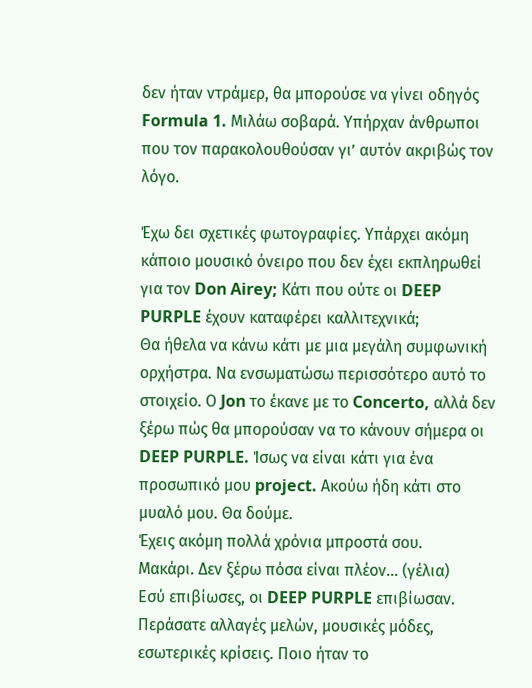δεν ήταν ντράμερ, θα μπορούσε να γίνει οδηγός Formula 1. Μιλάω σοβαρά. Υπήρχαν άνθρωποι που τον παρακολουθούσαν γι’ αυτόν ακριβώς τον λόγο.

Έχω δει σχετικές φωτογραφίες. Υπάρχει ακόμη κάποιο μουσικό όνειρο που δεν έχει εκπληρωθεί για τον Don Airey; Κάτι που ούτε οι DEEP PURPLE έχουν καταφέρει καλλιτεχνικά;
Θα ήθελα να κάνω κάτι με μια μεγάλη συμφωνική ορχήστρα. Να ενσωματώσω περισσότερο αυτό το στοιχείο. Ο Jon το έκανε με το Concerto, αλλά δεν ξέρω πώς θα μπορούσαν να το κάνουν σήμερα οι DEEP PURPLE. Ίσως να είναι κάτι για ένα προσωπικό μου project. Ακούω ήδη κάτι στο μυαλό μου. Θα δούμε.
Έχεις ακόμη πολλά χρόνια μπροστά σου.
Μακάρι. Δεν ξέρω πόσα είναι πλέον… (γέλια)
Εσύ επιβίωσες, οι DEEP PURPLE επιβίωσαν. Περάσατε αλλαγές μελών, μουσικές μόδες, εσωτερικές κρίσεις. Ποιο ήταν το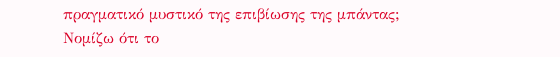πραγματικό μυστικό της επιβίωσης της μπάντας;
Νομίζω ότι το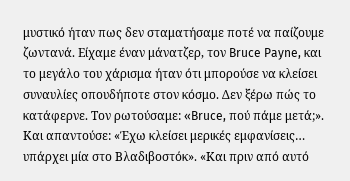μυστικό ήταν πως δεν σταματήσαμε ποτέ να παίζουμε ζωντανά. Είχαμε έναν μάνατζερ, τον Bruce Payne, και το μεγάλο του χάρισμα ήταν ότι μπορούσε να κλείσει συναυλίες οπουδήποτε στον κόσμο. Δεν ξέρω πώς το κατάφερνε. Τον ρωτούσαμε: «Bruce, πού πάμε μετά;». Και απαντούσε: «Έχω κλείσει μερικές εμφανίσεις… υπάρχει μία στο Βλαδιβοστόκ». «Και πριν από αυτό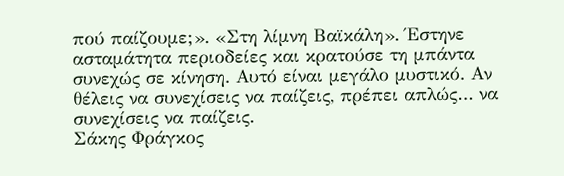πού παίζουμε;». «Στη λίμνη Βαϊκάλη». Έστηνε ασταμάτητα περιοδείες και κρατούσε τη μπάντα συνεχώς σε κίνηση. Αυτό είναι μεγάλο μυστικό. Αν θέλεις να συνεχίσεις να παίζεις, πρέπει απλώς… να συνεχίσεις να παίζεις.
Σάκης Φράγκος